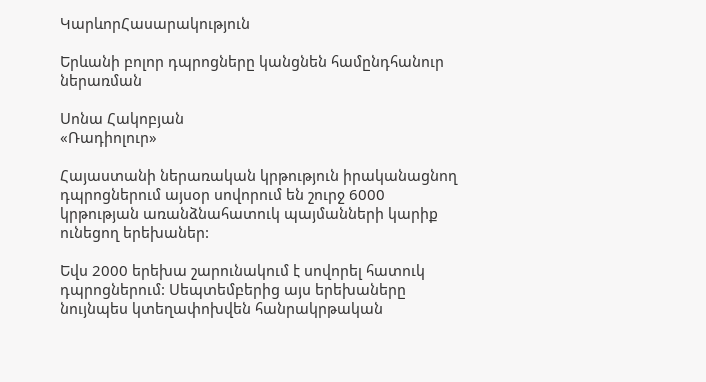ԿարևորՀասարակություն

Երևանի բոլոր դպրոցները կանցնեն համընդհանուր ներառման

Սոնա Հակոբյան
«Ռադիոլուր»

Հայաստանի ներառական կրթություն իրականացնող դպրոցներում այսօր սովորում են շուրջ 6000 կրթության առանձնահատուկ պայմանների կարիք ունեցող երեխաներ:

Եվս 2000 երեխա շարունակում է սովորել հատուկ դպրոցներում: Սեպտեմբերից այս երեխաները նույնպես կտեղափոխվեն հանրակրթական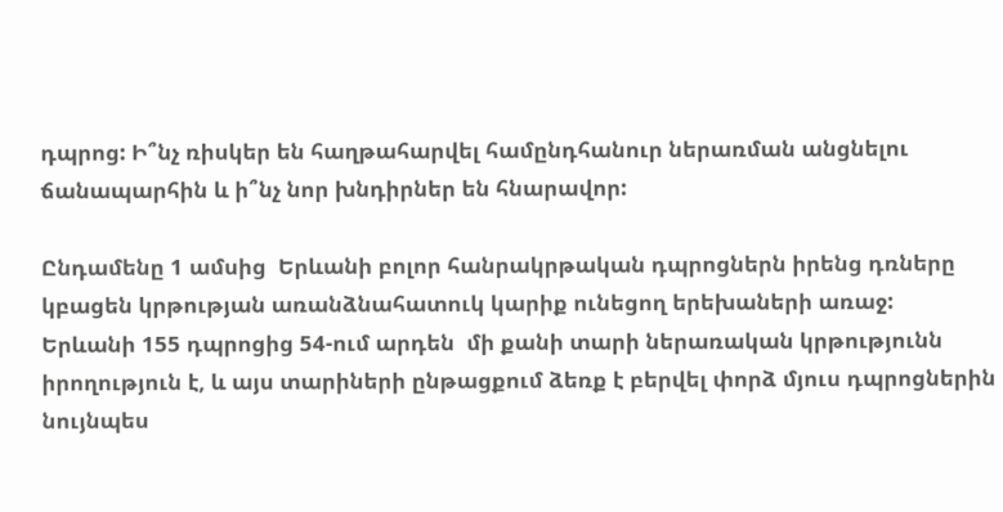դպրոց: Ի՞նչ ռիսկեր են հաղթահարվել համընդհանուր ներառման անցնելու ճանապարհին և ի՞նչ նոր խնդիրներ են հնարավոր:

Ընդամենը 1 ամսից  Երևանի բոլոր հանրակրթական դպրոցներն իրենց դռները կբացեն կրթության առանձնահատուկ կարիք ունեցող երեխաների առաջ:  Երևանի 155 դպրոցից 54-ում արդեն  մի քանի տարի ներառական կրթությունն իրողություն է, և այս տարիների ընթացքում ձեռք է բերվել փորձ մյուս դպրոցներին նույնպես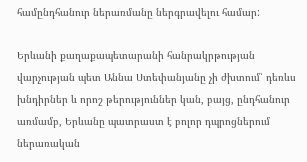համընդհանուր ներառմանը ներգրավելու համար:

Երևանի քաղաքապետարանի հանրակրթության վարչության պետ Աննա Ստեփանյանը չի ժխտում՝ դեռևս խնդիրներ և որոշ թերություններ կան, բայց, ընդհանուր առմամբ, Երևանը պատրաստ է բոլոր դպրոցներում ներառական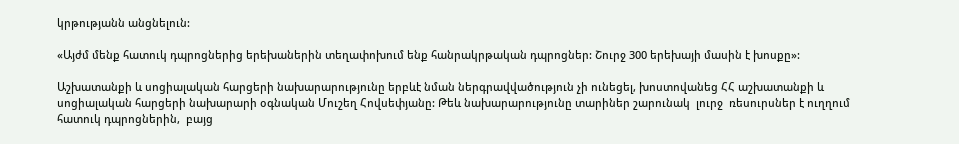կրթությանն անցնելուն:

«Այժմ մենք հատուկ դպրոցներից երեխաներին տեղափոխում ենք հանրակրթական դպրոցներ: Շուրջ 300 երեխայի մասին է խոսքը»:

Աշխատանքի և սոցիալական հարցերի նախարարությունը երբևէ նման ներգրավվածություն չի ունեցել, խոստովանեց ՀՀ աշխատանքի և սոցիալական հարցերի նախարարի օգնական Մուշեղ Հովսեփյանը: Թեև նախարարությունը տարիներ շարունակ  լուրջ  ռեսուրսներ է ուղղում  հատուկ դպրոցներին,  բայց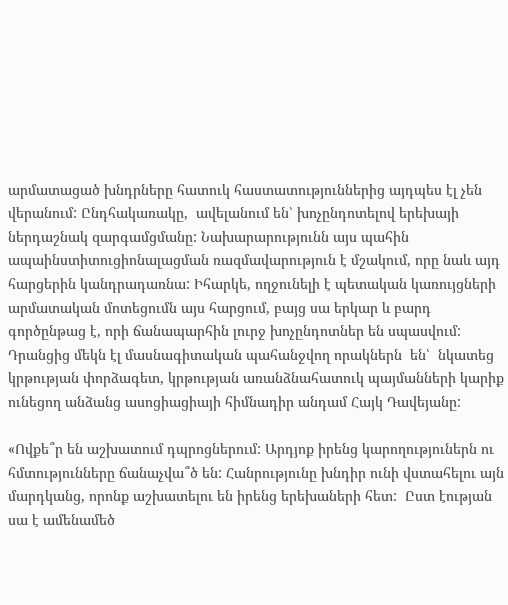արմատացած խնդրները հատուկ հաստատություններից այդպես էլ չեն վերանում: Ընդհակառակը,  ավելանում են՝ խոչընդոտելով երեխայի  ներդաշնակ զարգամցմանը: Նախարարությունն այս պահին ապաինստիտուցիոնալացման ռազմավարություն է մշակում, որը նաև այդ հարցերին կանդրադառնա: Իհարկե, ողջունելի է պետական կառույցների արմատական մոտեցումն այս հարցում, բայց սա երկար և բարդ գործընթաց է, որի ճանապարհին լուրջ խոչընդոտներ են սպասվում:  Դրանցից մեկն էլ մասնագիտական պահանջվող որակներն  են՝  նկատեց կրթության փորձագետ, կրթության առանձնահատուկ պայմանների կարիք ունեցող անձանց ասոցիացիայի հիմնադիր անդամ Հայկ Դավեյանը:

«Ովքե՞ր են աշխատում դպրոցներում: Արդյոք իրենց կարողություներն ու հմտությունները ճանաչվա՞ծ են: Հանրությունը խնդիր ունի վստահելու այն մարդկանց, որոնք աշխատելու են իրենց երեխաների հետ:  Ըստ էության սա է ամենամեծ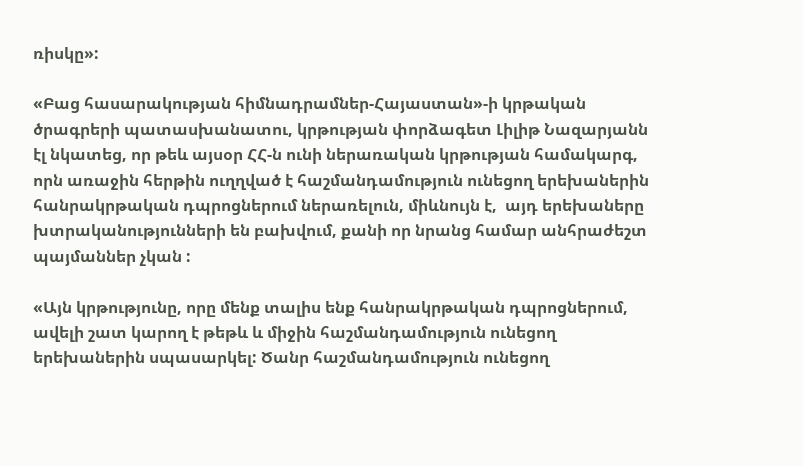ռիսկը»:

«Բաց հասարակության հիմնադրամներ-Հայաստան»-ի կրթական ծրագրերի պատասխանատու, կրթության փորձագետ Լիլիթ Նազարյանն էլ նկատեց, որ թեև այսօր ՀՀ-ն ունի ներառական կրթության համակարգ, որն առաջին հերթին ուղղված է հաշմանդամություն ունեցող երեխաներին հանրակրթական դպրոցներում ներառելուն, միևնույն է,  այդ երեխաները խտրականությունների են բախվում, քանի որ նրանց համար անհրաժեշտ պայմաններ չկան :

«Այն կրթությունը, որը մենք տալիս ենք հանրակրթական դպրոցներում, ավելի շատ կարող է թեթև և միջին հաշմանդամություն ունեցող երեխաներին սպասարկել: Ծանր հաշմանդամություն ունեցող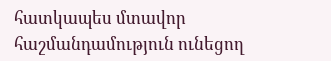հատկապես մտավոր հաշմանդամություն ունեցող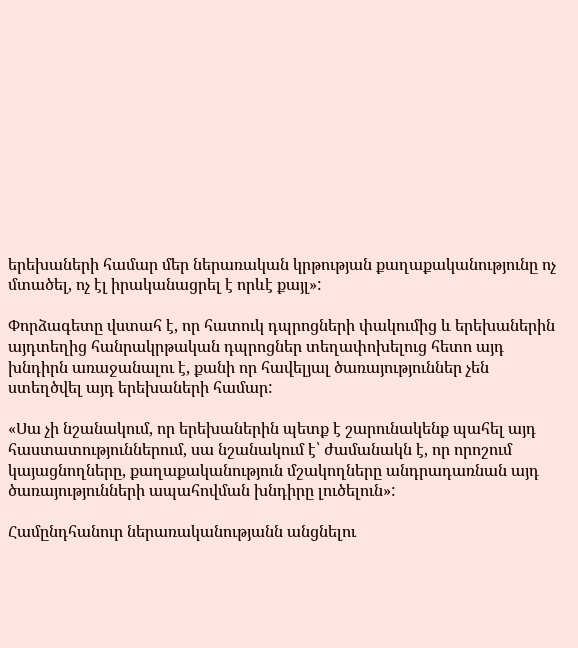երեխաների համար մեր ներառական կրթության քաղաքականությունը ոչ մտածել, ոչ էլ իրականացրել է որևէ քայլ»:

Փորձագետը վստահ է, որ հատուկ դպրոցների փակումից և երեխաներին այդտեղից հանրակրթական դպրոցներ տեղափոխելուց հետո այդ խնդիրն առաջանալու է, քանի որ հավելյալ ծառայություններ չեն ստեղծվել այդ երեխաների համար:

«Սա չի նշանակում, որ երեխաներին պետք է շարունակենք պահել այդ հաստատություններում, սա նշանակում է՝ ժամանակն է, որ որոշում կայացնողները, քաղաքականություն մշակողները անդրադառնան այդ ծառայությունների ապահովման խնդիրը լուծելուն»:

Համընդհանուր ներառականությանն անցնելու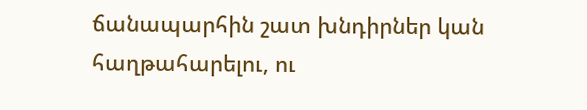ճանապարհին շատ խնդիրներ կան հաղթահարելու, ու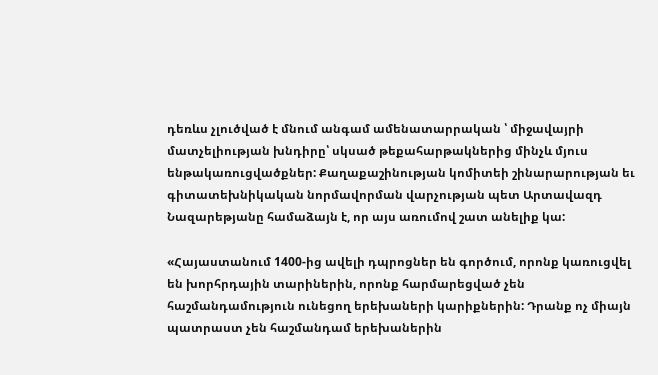դեռևս չլուծված է մնում անգամ ամենատարրական ՝ միջավայրի  մատչելիության խնդիրը՝ սկսած թեքահարթակներից մինչև մյուս ենթակառուցվածքներ: Քաղաքաշինության կոմիտեի շինարարության եւ գիտատեխնիկական նորմավորման վարչության պետ Արտավազդ Նազարեթյանը համաձայն է, որ այս առումով շատ անելիք կա:

«Հայաստանում 1400-ից ավելի դպրոցներ են գործում, որոնք կառուցվել են խորհրդային տարիներին, որոնք հարմարեցված չեն հաշմանդամություն ունեցող երեխաների կարիքներին: Դրանք ոչ միայն պատրաստ չեն հաշմանդամ երեխաներին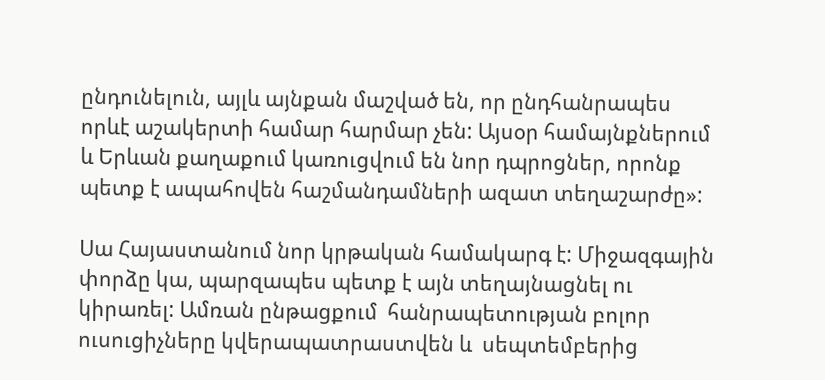ընդունելուն, այլև այնքան մաշված են, որ ընդհանրապես որևէ աշակերտի համար հարմար չեն: Այսօր համայնքներում և Երևան քաղաքում կառուցվում են նոր դպրոցներ, որոնք պետք է ապահովեն հաշմանդամների ազատ տեղաշարժը»:

Սա Հայաստանում նոր կրթական համակարգ է: Միջազգային փորձը կա, պարզապես պետք է այն տեղայնացնել ու կիրառել: Ամռան ընթացքում  հանրապետության բոլոր ուսուցիչները կվերապատրաստվեն և  սեպտեմբերից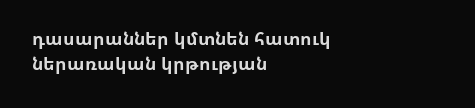դասարաններ կմտնեն հատուկ ներառական կրթության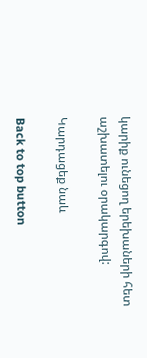կարիք ունեցող երեխաների հետ աշխատելու օրակարգով:

Կարդացեք նաև

Back to top button